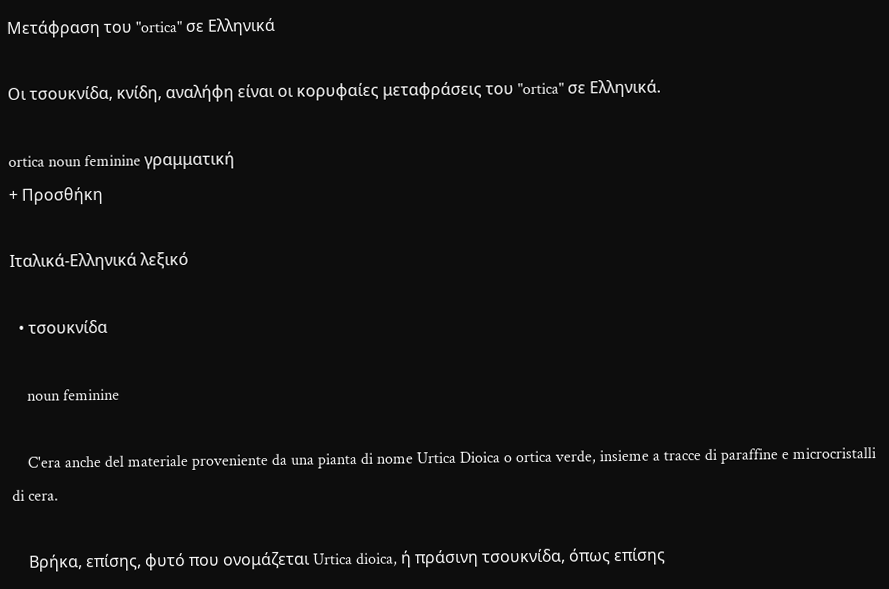Μετάφραση του "ortica" σε Ελληνικά

Οι τσουκνίδα, κνίδη, αναλήφη είναι οι κορυφαίες μεταφράσεις του "ortica" σε Ελληνικά.

ortica noun feminine γραμματική
+ Προσθήκη

Ιταλικά-Ελληνικά λεξικό

  • τσουκνίδα

    noun feminine

    C'era anche del materiale proveniente da una pianta di nome Urtica Dioica o ortica verde, insieme a tracce di paraffine e microcristalli di cera.

    Βρήκα, επίσης, φυτό που ονομάζεται Urtica dioica, ή πράσινη τσουκνίδα, όπως επίσης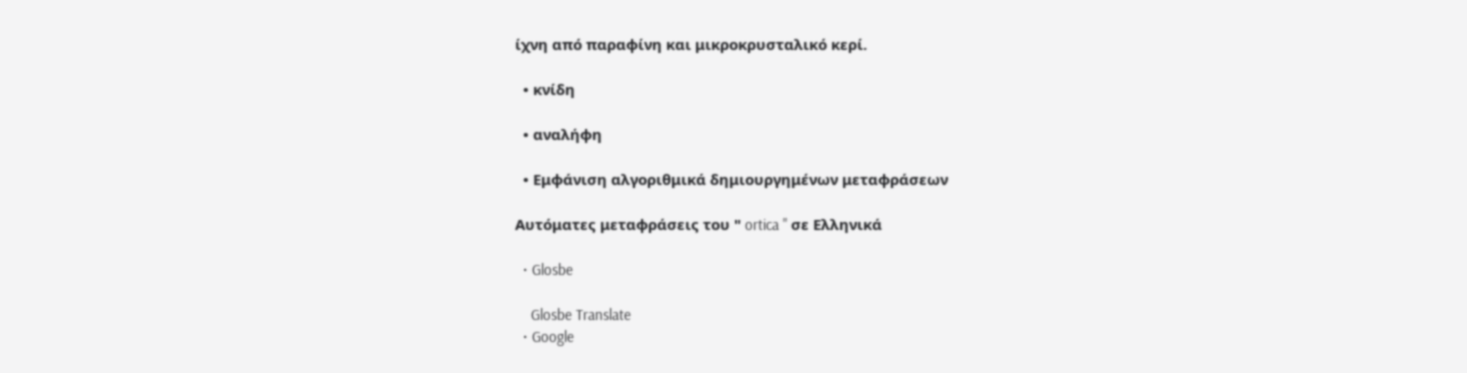ίχνη από παραφίνη και μικροκρυσταλικό κερί.

  • κνίδη

  • αναλήφη

  • Εμφάνιση αλγοριθμικά δημιουργημένων μεταφράσεων

Αυτόματες μεταφράσεις του " ortica " σε Ελληνικά

  • Glosbe

    Glosbe Translate
  • Google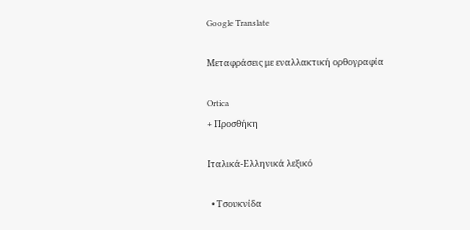Google Translate

Μεταφράσεις με εναλλακτική ορθογραφία

Ortica
+ Προσθήκη

Ιταλικά-Ελληνικά λεξικό

  • Τσουκνίδα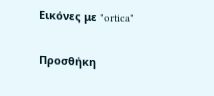Εικόνες με "ortica"

Προσθήκη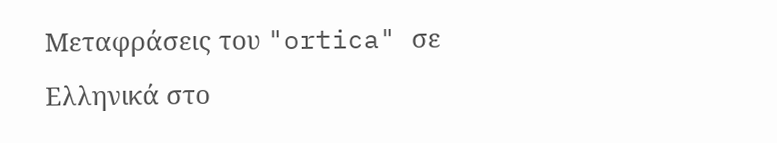Μεταφράσεις του "ortica" σε Ελληνικά στο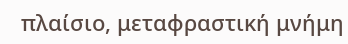πλαίσιο, μεταφραστική μνήμη